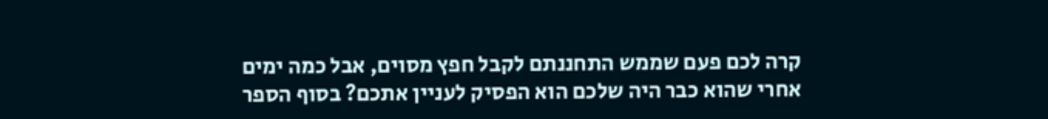קרה לכם פעם שממש התחננתם לקבל חפץ מסוים, אבל כמה ימים אחרי שהוא כבר היה שלכם הוא הפסיק לעניין אתכם? בסוף הספר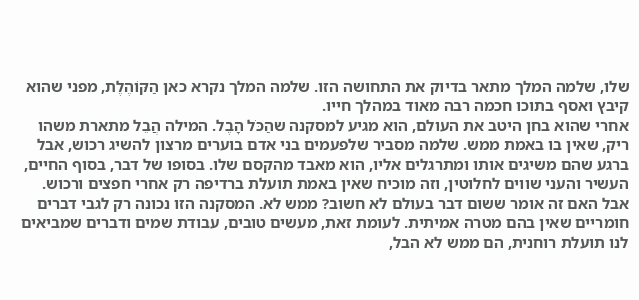שלו, שלמה המלך מתאר בדיוק את התחושה הזו. שלמה המלך נקרא כאן הַקּוֹהֶלֶת, מפני שהוא קיבץ ואסף בתוכו חכמה רבה מאוד במהלך חייו.
אחרי שהוא בחן היטב את העולם, הוא מגיע למסקנה שהַכֹּל הָבֶל. המילה הֲבֵל מתארת משהו ריק, שאין בו באמת ממש. שלמה מסביר שלפעמים בני אדם בוערים מרצון להשיג רכוש, אבל ברגע שהם משיגים אותו ומתרגלים אליו, הוא מאבד מהקסם שלו. בסופו של דבר, בסוף החיים, העשיר והעני שווים לחלוטין, וזה מוכיח שאין באמת תועלת ברדיפה רק אחרי חפצים ורכוש.
אבל האם זה אומר ששום דבר בעולם לא חשוב? ממש לא. המסקנה הזו נכונה רק לגבי דברים חומריים שאין בהם מטרה אמיתית. לעומת זאת, מעשים טובים, עבודת שמים ודברים שמביאים לנו תועלת רוחנית, הם ממש לא הבל,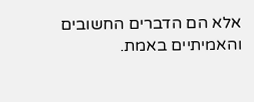אלא הם הדברים החשובים והאמיתיים באמת.